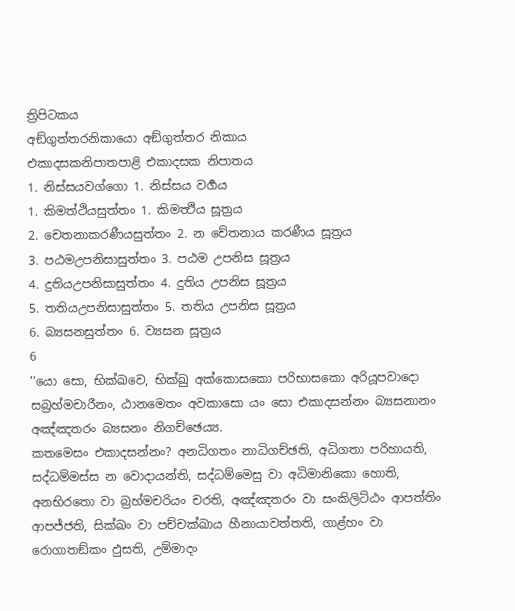ත්‍රිපිටකය
අඞ්ගුත්තරනිකායො අඞ්ගුත්තර නිකාය
එකාදසකනිපාතපාළි එකාදසක නිපාතය
1. නිස්සයවග්ගො 1. නිස්සය වර්‍ගය
1. කිමත්ථියසුත්තං 1. කිමත්‍ථිය සූත්‍රය
2. චෙතනාකරණීයසුත්තං 2. න චේතනාය කරණීය සූත්‍රය
3. පඨමඋපනිසාසුත්තං 3. පඨම උපනිස සූත්‍රය
4. දුතියඋපනිසාසුත්තං 4. දුතිය උපනිස සූත්‍රය
5. තතියඋපනිසාසුත්තං 5. තතිය උපනිස සූත්‍රය
6. බ්‍යසනසුත්තං 6. ව්‍යසන සූත්‍රය
6
‘‘යො සො, භික්ඛවෙ, භික්ඛු අක්කොසකො පරිභාසකො අරියූපවාදො සබ්‍රහ්මචාරීනං, ඨානමෙතං අවකාසො යං සො එකාදසන්නං බ්‍යසනානං අඤ්ඤතරං බ්‍යසනං නිගච්ඡෙය්‍ය.
කතමෙසං එකාදසන්නං? අනධිගතං නාධිගච්ඡති, අධිගතා පරිහායති, සද්ධම්මස්ස න වොදායන්ති, සද්ධම්මෙසු වා අධිමානිකො හොති, අනභිරතො වා බ්‍රහ්මචරියං චරති, අඤ්ඤතරං වා සංකිලිට්ඨං ආපත්තිං ආපජ්ජති, සික්ඛං වා පච්චක්ඛාය හීනායාවත්තති, ගාළ්හං වා රොගාතඞ්කං ඵුසති, උම්මාදං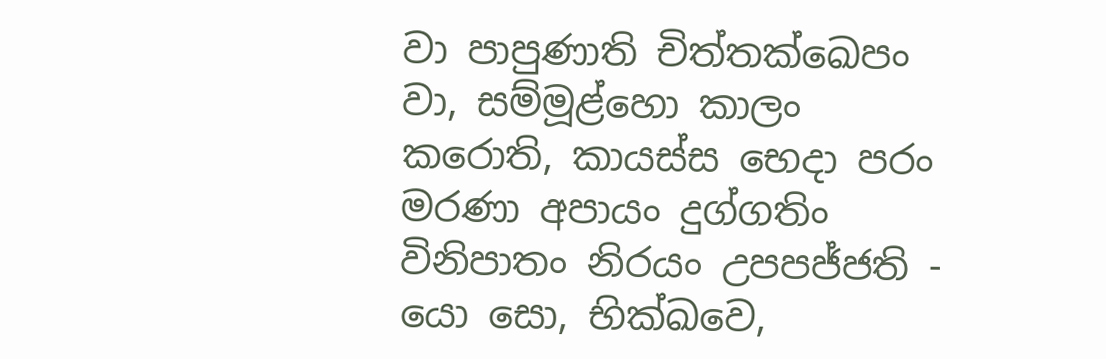වා පාපුණාති චිත්තක්ඛෙපං වා, සම්මූළ්හො කාලං කරොති, කායස්ස භෙදා පරං මරණා අපායං දුග්ගතිං විනිපාතං නිරයං උපපජ්ජති - යො සො, භික්ඛවෙ,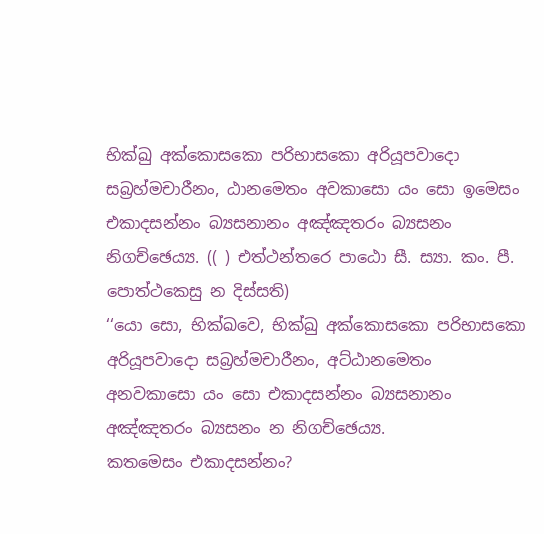භික්ඛු අක්කොසකො පරිභාසකො අරියූපවාදො සබ්‍රහ්මචාරීනං, ඨානමෙතං අවකාසො යං සො ඉමෙසං එකාදසන්නං බ්‍යසනානං අඤ්ඤතරං බ්‍යසනං නිගච්ඡෙය්‍ය. (( ) එත්ථන්තරෙ පාඨො සී. ස්‍යා. කං. පී. පොත්ථකෙසු න දිස්සති)
‘‘යො සො, භික්ඛවෙ, භික්ඛු අක්කොසකො පරිභාසකො අරියූපවාදො සබ්‍රහ්මචාරීනං, අට්ඨානමෙතං අනවකාසො යං සො එකාදසන්නං බ්‍යසනානං අඤ්ඤතරං බ්‍යසනං න නිගච්ඡෙය්‍ය.
කතමෙසං එකාදසන්නං?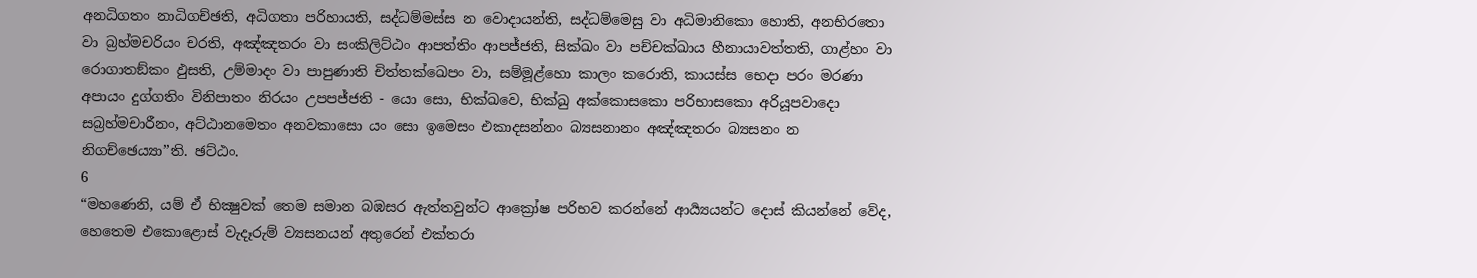අනධිගතං නාධිගච්ඡති, අධිගතා පරිහායති, සද්ධම්මස්ස න වොදායන්ති, සද්ධම්මෙසු වා අධිමානිකො හොති, අනභිරතො වා බ්‍රහ්මචරියං චරති, අඤ්ඤතරං වා සංකිලිට්ඨං ආපත්තිං ආපජ්ජති, සික්ඛං වා පච්චක්ඛාය හීනායාවත්තති, ගාළ්හං වා රොගාතඞ්කං ඵුසති, උම්මාදං වා පාපුණාති චිත්තක්ඛෙපං වා, සම්මූළ්හො කාලං කරොති, කායස්ස භෙදා පරං මරණා අපායං දුග්ගතිං විනිපාතං නිරයං උපපජ්ජති - යො සො, භික්ඛවෙ, භික්ඛු අක්කොසකො පරිභාසකො අරියූපවාදො සබ්‍රහ්මචාරීනං, අට්ඨානමෙතං අනවකාසො යං සො ඉමෙසං එකාදසන්නං බ්‍යසනානං අඤ්ඤතරං බ්‍යසනං න නිගච්ඡෙය්‍යා’’ති. ඡට්ඨං.
6
“මහණෙනි, යම් ඒ භික්‍ෂුවක් තෙම සමාන බඹසර ඇත්තවුන්ට ආක්‍රෝෂ පරිභව කරන්නේ ආර්‍ය්‍යයන්ට දොස් කියන්නේ වේද, හෙතෙම එකොළොස් වැදෑරුම් ව්‍යසනයන් අතුරෙන් එක්තරා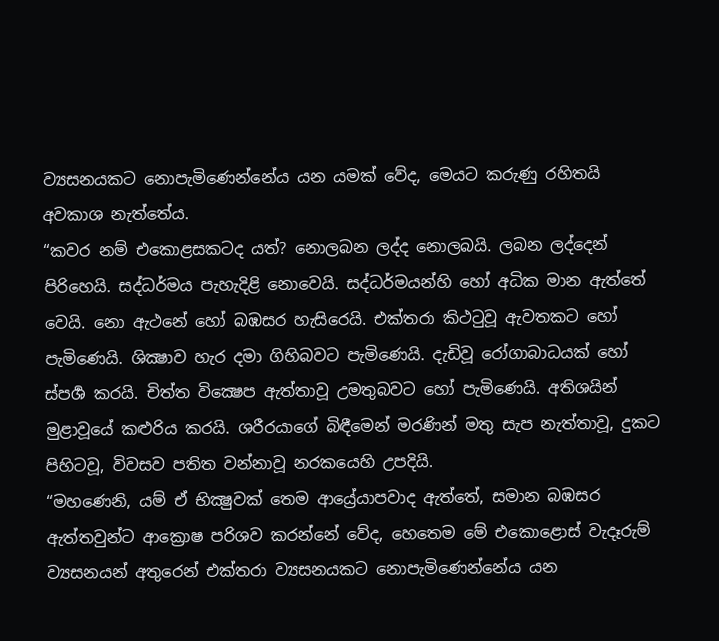ව්‍යසනයකට නොපැමිණෙන්නේය යන යමක් වේද, මෙයට කරුණු රහිතයි අවකාශ නැත්තේය.
“කවර නම් එකොළසකටද යත්? නොලබන ලද්ද නොලබයි. ලබන ලද්දෙන් පිරිහෙයි. සද්ධර්මය පැහැදිළි නොවෙයි. සද්ධර්මයන්හි හෝ අධික මාන ඇත්තේ වෙයි. නො ඇථනේ හෝ බඹසර හැසිරෙයි. එක්තරා කිථටුවූ ඇවතකට හෝ පැමිණෙයි. ශික්‍ෂාව හැර දමා ගිහිබවට පැමිණෙයි. දැඩිවූ රෝගාබාධයක් හෝ ස්පර්‍ශ කරයි. චිත්ත වික්‍ෂෙප ඇත්තාවූ උමතුබවට හෝ පැමිණෙයි. අතිශයින් මුළාවූයේ කළුරිය කරයි. ශරීරයාගේ බිඳීමෙන් මරණින් මතු සැප නැත්තාවූ, දුකට පිහිටවූ, විවසව පතිත වන්නාවූ නරකයෙහි උපදියි.
“මහණෙනි, යම් ඒ භික්‍ෂුවක් තෙම ආය්‍රේ‍යාපවාද ඇත්තේ, සමාන බඹසර ඇත්තවුන්ට ආක්‍රොෂ පරිශව කරන්නේ වේද, හෙතෙම මේ එකොළොස් වැදෑරුම් ව්‍යසනයන් අතුරෙන් එක්තරා ව්‍යසනයකට නොපැමිණෙන්නේය යන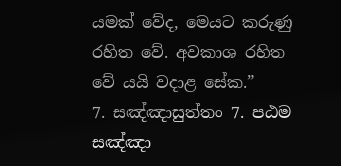යමක් වේද, මෙයට කරුණු රහිත වේ. අවකාශ රහිත වේ යයි වදාළ සේක.”
7. සඤ්ඤාසුත්තං 7. පඨම සඤ්ඤා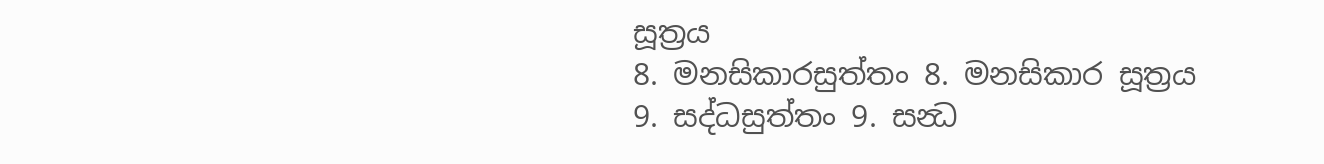සූත්‍රය
8. මනසිකාරසුත්තං 8. මනසිකාර සූත්‍රය
9. සද්ධසුත්තං 9. සන්‍ධ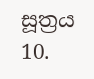සූත්‍රය
10.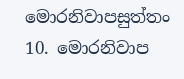මොරනිවාපසුත්තං 10. මොරනිවාප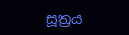සූත්‍රය